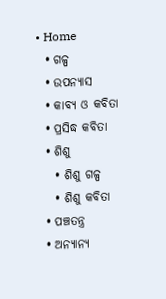• Home
  • ଗଳ୍ପ
  • ଉପନ୍ୟାସ
  • କାବ୍ୟ ଓ କବିତା
  • ପ୍ରସିଦ୍ଧ କବିତା
  • ଶିଶୁ
    • ଶିଶୁ ଗଳ୍ପ
    • ଶିଶୁ କବିତା
  • ପଞ୍ଚତନ୍ତ୍ର
  • ଅନ୍ୟାନ୍ୟ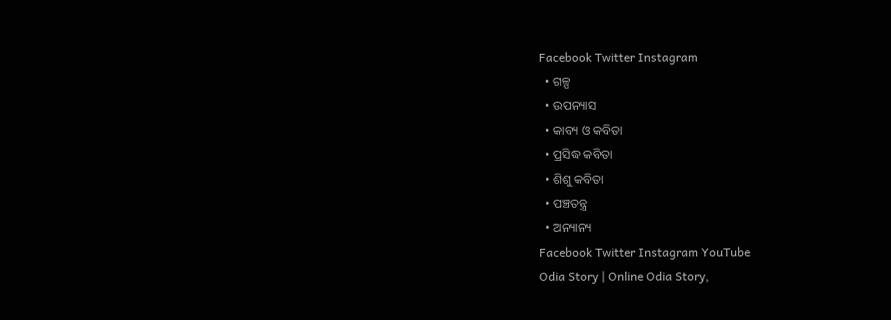Facebook Twitter Instagram
  • ଗଳ୍ପ
  • ଉପନ୍ୟାସ
  • କାବ୍ୟ ଓ କବିତା
  • ପ୍ରସିଦ୍ଧ କବିତା
  • ଶିଶୁ କବିତା
  • ପଞ୍ଚତନ୍ତ୍ର
  • ଅନ୍ୟାନ୍ୟ
Facebook Twitter Instagram YouTube
Odia Story | Online Odia Story,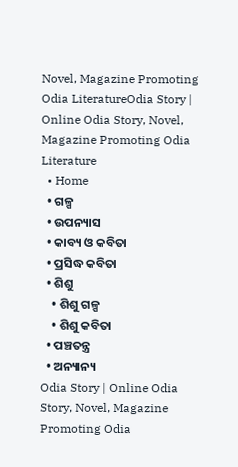Novel, Magazine Promoting Odia LiteratureOdia Story | Online Odia Story, Novel, Magazine Promoting Odia Literature
  • Home
  • ଗଳ୍ପ
  • ଉପନ୍ୟାସ
  • କାବ୍ୟ ଓ କବିତା
  • ପ୍ରସିଦ୍ଧ କବିତା
  • ଶିଶୁ
    • ଶିଶୁ ଗଳ୍ପ
    • ଶିଶୁ କବିତା
  • ପଞ୍ଚତନ୍ତ୍ର
  • ଅନ୍ୟାନ୍ୟ
Odia Story | Online Odia Story, Novel, Magazine Promoting Odia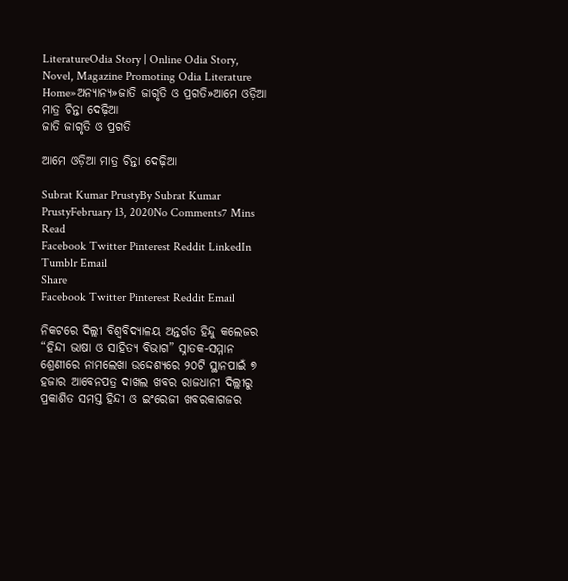LiteratureOdia Story | Online Odia Story, Novel, Magazine Promoting Odia Literature
Home»ଅନ୍ୟାନ୍ୟ»ଜାତି ଜାଗୃତି ଓ ପ୍ରଗତି»ଆମେ ଓଡ଼ିଆ ମାତ୍ର ଚିନ୍ତା ଦେଢ଼ିଆ
ଜାତି ଜାଗୃତି ଓ ପ୍ରଗତି

ଆମେ ଓଡ଼ିଆ ମାତ୍ର ଚିନ୍ତା ଦେଢ଼ିଆ

Subrat Kumar PrustyBy Subrat Kumar PrustyFebruary 13, 2020No Comments7 Mins Read
Facebook Twitter Pinterest Reddit LinkedIn Tumblr Email
Share
Facebook Twitter Pinterest Reddit Email

ନିକଟରେ ଦିଲ୍ଲୀ ବିଶ୍ୱବିଦ୍ୟାଳୟ ଅନ୍ତର୍ଗତ ହିନ୍ଦୁ କଲେଜର “ହିନ୍ଦୀ ଭାଷା ଓ ସାହିତ୍ୟ ବିଭାଗ” ସ୍ନାତକ-ସମ୍ମାନ ଶ୍ରେଣୀରେ ନାମଲେଖା ଉଦ୍ଦେଶ୍ୟରେ ୨୦ଟି ସ୍ଥାନପାଇଁ ୭ ହଜାର ଆବେନପତ୍ର ଦାଖଲ ଖବର ରାଜଧାନୀ ଦିଲ୍ଲୀରୁ ପ୍ରକାଶିତ ସମସ୍ତ ହିନ୍ଦୀ ଓ ଇଂରେଜୀ ଖବରକାଗଜର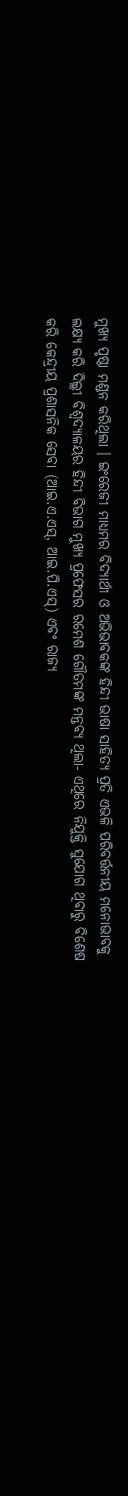ମୁଖ୍ୟ ପୃଷ୍ଠା ମଣ୍ଡନ କରିଥିଲା । ଇଂରେଜୀ ମାଧ୍ୟମର ବିଦ୍ୟାର୍ଥୀ ଓ ଅଭିଭାବକଙ୍କ ହିନ୍ଦୀ ଭାଷା ସାହିତ୍ୟ ପ୍ରତି ଏଭଳି ପରିବର୍ତ୍ତନୀୟ ମନୋଭାବକୁ ଲକ୍ଷ୍ୟ କରି ଦିଲ୍ଲୀ ବିଶ୍ୱଦ୍ୟାଳୟର ହିନ୍ଦୀ ବିଭାଗ ମୁଖ୍ୟ ପ୍ରଫେସର ରମେଶ ଗୌତମଙ୍କ ମନ୍ତବ୍ୟ ଥିଲା- ଏଥିରେ ନିଯୁକ୍ତି ସୁଯୋଗ ଥିବାରୁ ବିଶେଷ କରି କେନ୍ଦ୍ରୀୟ ପ୍ରଶାସନିକ ସେବା (ଆଇ.ଏ.ଏସ୍, ଆଇ.ପି.ଏସ୍) ଏବଂ ରାଜ୍ୟ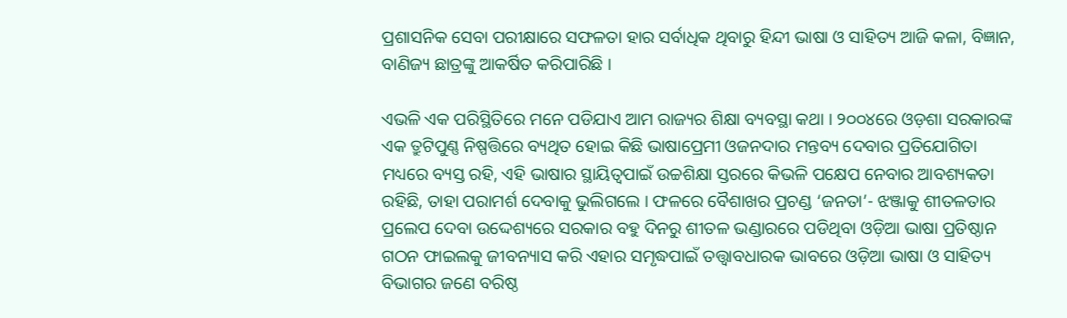ପ୍ରଶାସନିକ ସେବା ପରୀକ୍ଷାରେ ସଫଳତା ହାର ସର୍ବାଧିକ ଥିବାରୁ ହିନ୍ଦୀ ଭାଷା ଓ ସାହିତ୍ୟ ଆଜି କଳା, ବିଜ୍ଞାନ, ବାଣିଜ୍ୟ ଛାତ୍ରଙ୍କୁ ଆକର୍ଷିତ କରିପାରିଛି ।

ଏଭଳି ଏକ ପରିସ୍ଥିତିରେ ମନେ ପଡିଯାଏ ଆମ ରାଜ୍ୟର ଶିକ୍ଷା ବ୍ୟବସ୍ଥା କଥା । ୨୦୦୪ରେ ଓଡ଼ଶା ସରକାରଙ୍କ ଏକ ତ୍ରୁଟିପୁଣ୍ଣ ନିଷ୍ପତ୍ତିରେ ବ୍ୟଥିତ ହୋଇ କିଛି ଭାଷାପ୍ରେମୀ ଓଜନ‌ଦାର ମନ୍ତବ୍ୟ ଦେବାର ପ୍ରତିଯୋଗିତା ମଧ୍ୟରେ ବ୍ୟସ୍ତ ରହି, ଏହି ଭାଷାର ସ୍ଥାୟିତ୍ୱପାଇଁ ଉଚ୍ଚଶିକ୍ଷା ସ୍ତରରେ କିଭଳି ପକ୍ଷେପ ନେବାର ଆବଶ୍ୟକତା ରହିଛି, ତାହା ପରାମର୍ଶ ଦେବାକୁ ଭୁଲିଗଲେ । ଫଳରେ ବୈଶାଖର ପ୍ରଚଣ୍ଡ ‘ଜନତା’- ଝଞ୍ଜାକୁ ଶୀତଳତାର ପ୍ରଲେପ ଦେବା ଉଦ୍ଦେଶ୍ୟରେ ସରକାର ବହୁ ଦିନରୁ ଶୀତଳ ଭଣ୍ଡାରରେ ପଡିଥିବା ଓଡ଼ିଆ ଭାଷା ପ୍ରତିଷ୍ଠାନ ଗଠନ ଫାଇଲକୁ ଜୀବନ୍ୟାସ କରି ଏହାର ସମୃଦ୍ଧପାଇଁ ତ‌ତ୍ତ୍ୱାବଧାରକ ଭାବରେ ଓଡ଼ିଆ ଭାଷା ଓ ସାହିତ୍ୟ ବିଭାଗର ଜଣେ ବରିଷ୍ଠ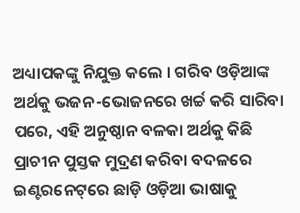ଅଧ୍ୟାପକଙ୍କୁ ନିଯୁକ୍ତ କଲେ । ଗରିବ ଓଡ଼ିଆଙ୍କ ଅର୍ଥକୁ ଭଜନ-ଭୋଜନରେ ଖର୍ଚ୍ଚ କରି ସାରିବା ପରେ, ଏହି ଅନୁଷ୍ଠାନ ବଳକା ଅର୍ଥକୁ କିଛି ପ୍ରାଚୀନ ପୁସ୍ତକ ମୁଦ୍ରଣ କରିବା ବଦଳରେ ଇଣ୍ଟରନେଟ୍‌ରେ ଛାଡ଼ି ଓଡ଼ିଆ ଭାଷାକୁ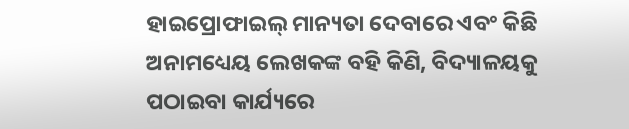ହାଇପ୍ରୋଫାଇଲ୍ ମାନ୍ୟତା ଦେବାରେ ଏବଂ କିଛି ଅନାମଧ୍ୟେୟ ଲେଖକଙ୍କ ବହି କିଣି, ବିଦ୍ୟାଳୟକୁ ପଠାଇବା କାର୍ଯ୍ୟରେ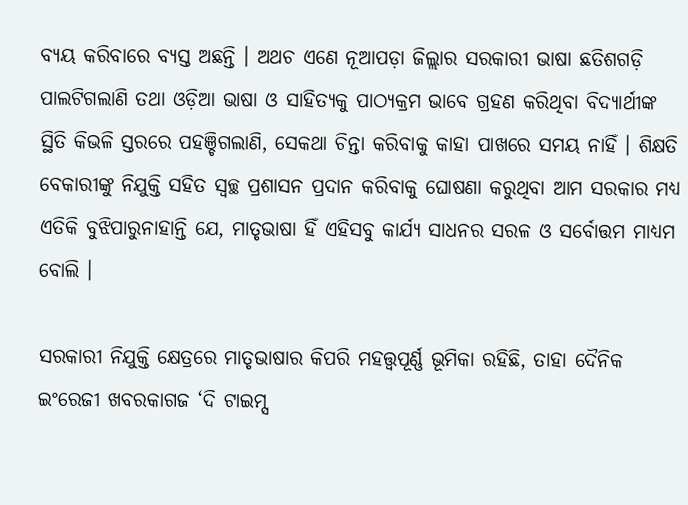ବ୍ୟୟ କରିବାରେ ବ୍ୟସ୍ତ ଅଛନ୍ତି । ଅଥଚ ଏଣେ ନୂଆପଡ଼ା ଜିଲ୍ଲାର ସରକାରୀ ଭାଷା ଛତିଶଗଡ଼ି ପାଲଟିଗଲାଣି ତଥା ଓଡ଼ିଆ ଭାଷା ଓ ସାହିତ୍ୟକୁ ପାଠ୍ୟକ୍ରମ ଭାବେ ଗ୍ରହଣ କରିଥିବା ବିଦ୍ୟାର୍ଥୀଙ୍କ ସ୍ଥିତି କିଭଳି ସ୍ତରରେ ପହଞ୍ଚିଗଲାଣି, ସେକଥା ଚିନ୍ତା କରିବାକୁ କାହା ପାଖରେ ସମୟ ନାହିଁ । ଶିକ୍ଷତି ବେକାରୀଙ୍କୁ ନିଯୁକ୍ତି ସହିତ ସ୍ୱଚ୍ଛ ପ୍ରଶାସନ ପ୍ରଦାନ କରିବାକୁ ଘୋଷଣା କରୁଥିବା ଆମ ସରକାର ମଧ୍ୟ ଏତିକି ବୁଝିପାରୁନାହାନ୍ତି ଯେ, ମାତୃଭାଷା ହିଁ ଏହିସବୁ କାର୍ଯ୍ୟ ସାଧନର ସରଳ ଓ ସର୍ବୋତ୍ତମ ମାଧ୍ୟମ ବୋଲି ।

ସରକାରୀ ନିଯୁକ୍ତି କ୍ଷେତ୍ରରେ ମାତୃଭାଷାର କିପରି ମହତ୍ତ୍ୱପୂର୍ଣ୍ଣ ଭୂମିକା ରହିଛି, ତାହା ଦୈନିକ ଇଂରେଜୀ ଖବରକାଗଜ ‘ଦି ଟାଇମ୍ସ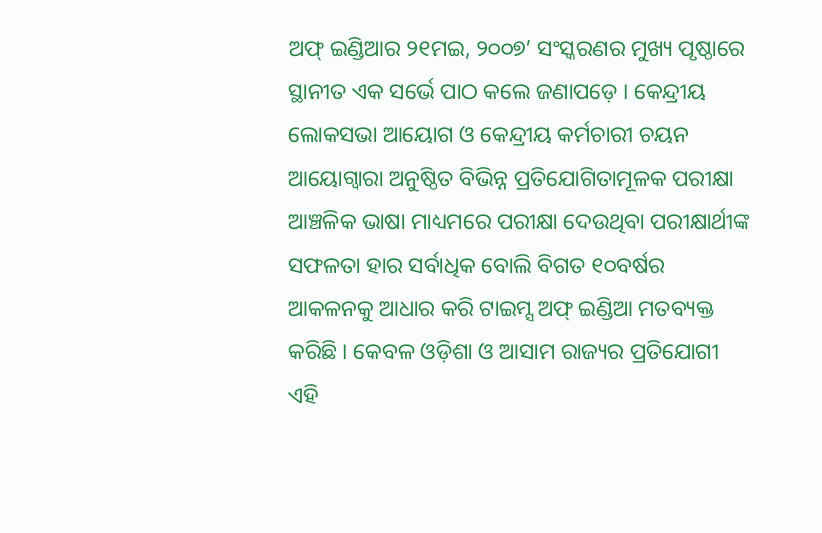ଅଫ୍ ଇଣ୍ଡିଆର ୨୧ମଇ, ୨୦୦୭’ ସଂସ୍କରଣର ମୁଖ୍ୟ ପୃଷ୍ଠାରେ ସ୍ଥାନୀତ ଏକ ସର୍ଭେ ପାଠ କଲେ ଜଣାପଡ଼େ । କେନ୍ଦ୍ରୀୟ ଲୋକସଭା ଆୟୋଗ ଓ କେନ୍ଦ୍ରୀୟ କର୍ମଚାରୀ ଚୟନ ଆୟୋଗ୍ୱାରା ଅନୁଷ୍ଠିତ ବିଭିନ୍ନ ପ୍ରତିଯୋଗିତାମୂଳକ ପରୀକ୍ଷା ଆଞ୍ଚଳିକ ଭାଷା ମାଧ୍ୟମରେ ପରୀକ୍ଷା ଦେଉଥିବା ପରୀକ୍ଷାର୍ଥୀଙ୍କ ସଫଳତା ହାର ସର୍ବାଧିକ ବୋଲି ବିଗତ ୧୦ବର୍ଷର ଆକଳନକୁ ଆଧାର କରି ଟାଇମ୍ସ ଅଫ୍ ଇଣ୍ଡିଆ ମତବ୍ୟକ୍ତ କରିଛି । କେବଳ ଓଡ଼ିଶା ଓ ଆସାମ ରାଜ୍ୟର ପ୍ରତିଯୋଗୀ ଏହି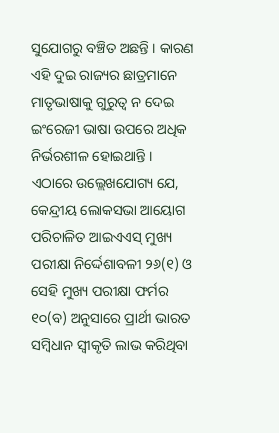ସୁଯୋଗରୁ ବଞ୍ଚିତ ଅଛନ୍ତି । କାରଣ ଏହି ଦୁଇ ରାଜ୍ୟର ଛାତ୍ରମାନେ ମାତୃଭାଷାକୁ ଗୁରୁତ୍ୱ ନ ଦେଇ ଇଂରେଜୀ ଭାଷା ଉପରେ ଅଧିକ ନିର୍ଭରଶୀଳ ହୋଇଥାନ୍ତି । ଏଠାରେ ଉଲ୍ଲେଖଯୋଗ୍ୟ ଯେ, କେନ୍ଦ୍ରୀୟ ଲୋକସଭା ଆୟୋଗ ପରିଚାଳିତ ଆଇଏଏସ୍ ମୁଖ୍ୟ ପରୀକ୍ଷା ନିର୍ଦ୍ଦେଶାବଳୀ ୨୬(୧) ଓ ସେହି ମୁଖ୍ୟ ପରୀକ୍ଷା ଫର୍ମର ୧୦(ବ) ଅନୁସାରେ ପ୍ରାର୍ଥୀ ଭାରତ ସମ୍ବିଧାନ ସ୍ୱୀକୃତି ଲାଭ କରିଥିବା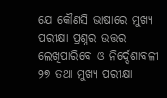ଯେ କୌଣସି ଭାଷାରେ ମୁଖ୍ୟ ପରୀକ୍ଷା ପ୍ରଶ୍ନର ଉତ୍ତର ଲେଖିପାରିବେ ଓ ନିର୍ଦ୍ଦେଶାବଳୀ ୨୭ ତଥା ମୁଖ୍ୟ ପରୀକ୍ଷା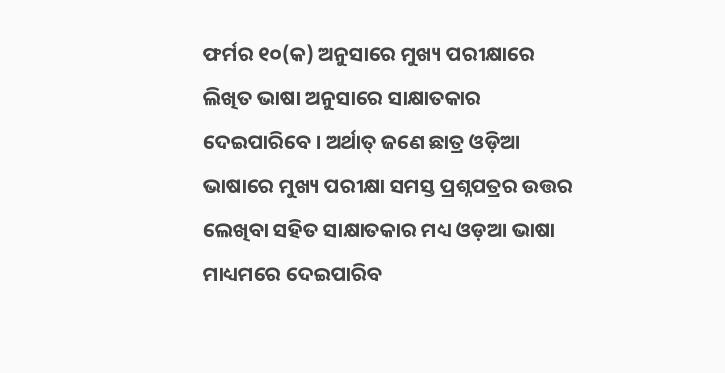ଫର୍ମର ୧୦(କ) ଅନୁସାରେ ମୁଖ୍ୟ ପରୀକ୍ଷାରେ ଲିଖିତ ଭାଷା ଅନୁସାରେ ସାକ୍ଷାତକାର ଦେଇପାରିବେ । ଅର୍ଥାତ୍ ଜଣେ ଛାତ୍ର ଓଡ଼ିଆ ଭାଷାରେ ମୁଖ୍ୟ ପରୀକ୍ଷା ସମସ୍ତ ପ୍ରଶ୍ନପତ୍ରର ଉତ୍ତର ଲେଖିବା ସହିତ ସାକ୍ଷାତକାର ମଧ୍ୟ ଓଡ଼ଆ ଭାଷା ମାଧ୍ୟମରେ ଦେଇପାରିବ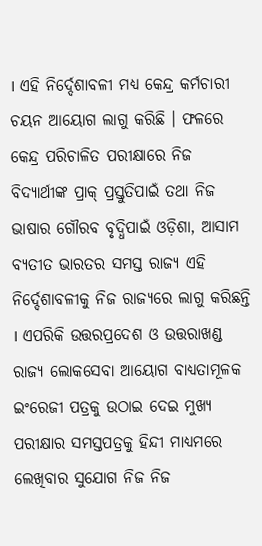। ଏହି ନିର୍ଦ୍ଦେଶାବଳୀ ମଧ୍ୟ କେନ୍ଦ୍ର କର୍ମଚାରୀ ଚୟନ ଆୟୋଗ ଲାଗୁ କରିଛି । ଫଳରେ କେନ୍ଦ୍ର ପରିଚାଳିତ ପରୀକ୍ଷାରେ ନିଜ ବିଦ୍ୟାର୍ଥୀଙ୍କ ପ୍ରାକ୍ ପ୍ରସ୍ତୁତିପାଇଁ ତଥା ନିଜ ଭାଷାର ଗୌରବ ବୃଦ୍ଧିପାଇଁ ଓଡ଼ିଶା, ଆସାମ ବ୍ୟତୀତ ଭାରତର ସମସ୍ତ ରାଜ୍ୟ ଏହି ନିର୍ଦ୍ଦେଶାବଳୀକୁ ନିଜ ରାଜ୍ୟରେ ଲାଗୁ କରିଛନ୍ତି । ଏପରିକି ଉତ୍ତରପ୍ରଦେଶ ଓ ଉତ୍ତରାଖଣ୍ଡ ରାଜ୍ୟ ଲୋକସେବା ଆୟୋଗ ବାଧ୍ୟତାମୂଳକ ଇଂରେଜୀ ପତ୍ରକୁ ଉଠାଇ ଦେଇ ମୁଖ୍ୟ ପରୀକ୍ଷାର ସମସ୍ତପତ୍ରକୁ ହିନ୍ଦୀ ମାଧ୍ୟମରେ ଲେଖିବାର ସୁଯୋଗ ନିଜ ନିଜ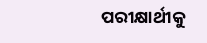ପରୀକ୍ଷାର୍ଥୀକୁ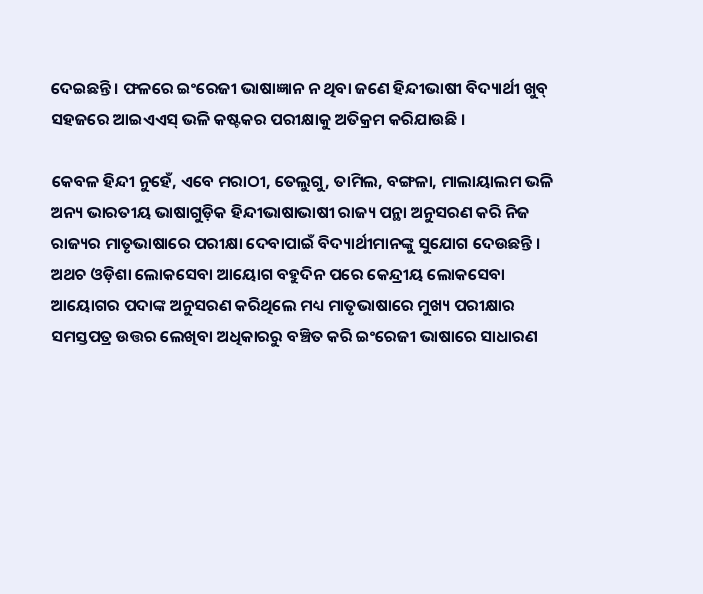ଦେଇଛନ୍ତି । ଫଳରେ ଇଂରେଜୀ ଭାଷାଜ୍ଞାନ ନ ଥିବା ଜଣେ ହିନ୍ଦୀଭାଷୀ ବିଦ୍ୟାର୍ଥୀ ଖୁବ୍ ସହଜରେ ଆଇଏଏସ୍ ଭଳି କଷ୍ଟକର ପରୀକ୍ଷାକୁ ଅତିକ୍ରମ କରିଯାଉଛି ।

କେବଳ ହିନ୍ଦୀ ନୁହେଁ, ଏବେ ମରାଠୀ, ତେଲୁଗୁ, ତାମିଲ, ବଙ୍ଗଳା, ମାଲାୟାଲମ ଭଳି ଅନ୍ୟ ଭାରତୀୟ ଭାଷାଗୁଡ଼ିକ ହିନ୍ଦୀଭାଷାଭାଷୀ ରାଜ୍ୟ ପନ୍ଥା ଅନୁସରଣ କରି ନିଜ ରାଜ୍ୟର ମାତୃଭାଷାରେ ପରୀକ୍ଷା ଦେବାପାଇଁ ବିଦ୍ୟାର୍ଥୀମାନଙ୍କୁ ସୁଯୋଗ ଦେଉଛନ୍ତି । ଅଥଚ ଓଡ଼ିଶା ଲୋକସେବା ଆୟୋଗ ବହୁଦିନ ପରେ କେନ୍ଦ୍ରୀୟ ଲୋକସେବା ଆୟୋଗର ପଦାଙ୍କ ଅନୁସରଣ କରିଥିଲେ ମଧ୍ୟ ମାତୃଭାଷାରେ ମୁଖ୍ୟ ପରୀକ୍ଷାର ସମସ୍ତପତ୍ର ଉତ୍ତର ଲେଖିବା ଅଧିକାରରୁ ବଞ୍ଚିତ କରି ଇଂରେଜୀ ଭାଷାରେ ସାଧାରଣ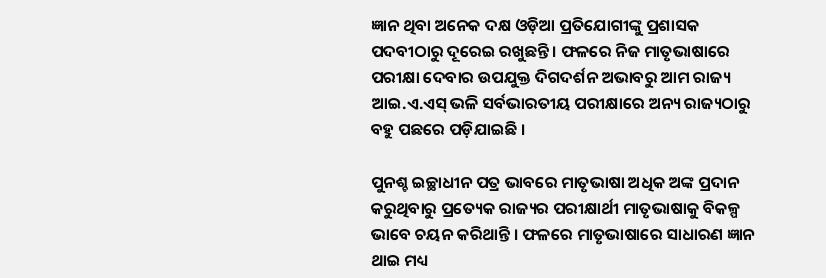ଜ୍ଞାନ ଥିବା ଅନେକ ଦକ୍ଷ ଓଡ଼ିଆ ପ୍ରତିଯୋଗୀଙ୍କୁ ପ୍ରଶାସକ ପଦବୀଠାରୁ ଦୂରେଇ ରଖୁଛନ୍ତି । ଫଳରେ ନିଜ ମାତୃଭାଷାରେ ପରୀକ୍ଷା ଦେବାର ଉପଯୁକ୍ତ ଦିଗଦର୍ଶନ ଅଭାବରୁ ଆମ ରାଜ୍ୟ ଆଇ.ଏ.ଏସ୍ ଭଳି ସର୍ବଭାରତୀୟ ପରୀକ୍ଷାରେ ଅନ୍ୟ ରାଜ୍ୟଠାରୁ ବହୁ ପଛରେ ପଡ଼ିଯାଇଛି ।

ପୁନଶ୍ଚ ଇଚ୍ଛାଧୀନ ପତ୍ର ଭାବରେ ମାତୃଭାଷା ଅଧିକ ଅଙ୍କ ପ୍ରଦାନ କରୁଥିବାରୁ ପ୍ରତ୍ୟେକ ରାଜ୍ୟର ପରୀକ୍ଷାର୍ଥୀ ମାତୃଭାଷାକୁ ବିକଳ୍ପ ଭାବେ ଚୟନ କରିଥାନ୍ତି । ଫଳରେ ମାତୃଭାଷାରେ ସାଧାରଣ ଜ୍ଞାନ ଥାଇ ମଧ୍ୟ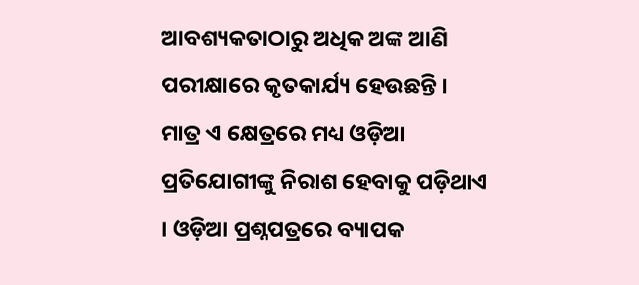ଆବଶ୍ୟକତାଠାରୁ ଅଧିକ ଅଙ୍କ ଆଣି ପରୀକ୍ଷାରେ କୃତକାର୍ଯ୍ୟ ହେଉଛନ୍ତି । ମାତ୍ର ଏ କ୍ଷେତ୍ରରେ ମଧ୍ୟ ଓଡ଼ିଆ ପ୍ରତିଯୋଗୀଙ୍କୁ ନିରାଶ ହେବାକୁ ପଡ଼ିଥାଏ । ଓଡ଼ିଆ ପ୍ରଶ୍ନପତ୍ରରେ ବ୍ୟାପକ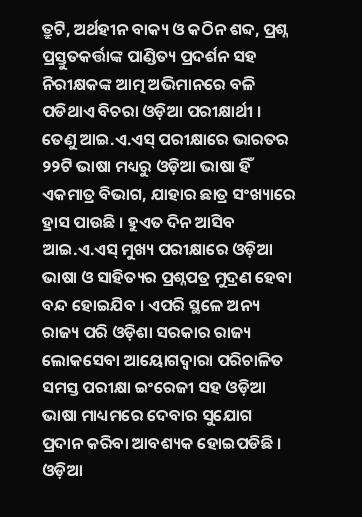ତ୍ରୁଟି, ଅର୍ଥହୀନ ବାକ୍ୟ ଓ କଠିନ ଶବ୍ଦ, ପ୍ରଶ୍ନ ପ୍ରସ୍ତୁତକର୍ତ୍ତାଙ୍କ ପାଣ୍ଡିତ୍ୟ ପ୍ରଦର୍ଶନ ସହ ନିରୀକ୍ଷକଙ୍କ ଆତ୍ମ ଅଭିମାନରେ ବଳି ପଡିଥାଏ ବିଚରା ଓଡ଼ିଆ ପରୀକ୍ଷାର୍ଥୀ । ତେଣୁ ଆଇ.ଏ.ଏସ୍ ପରୀକ୍ଷାରେ ଭାରତର ୨୨ଟି ଭାଷା ମଧ୍ୟରୁ ଓଡ଼ିଆ ଭାଷା ହିଁ ଏକମାତ୍ର ବିଭାଗ, ଯାହାର ଛାତ୍ର ସଂଖ୍ୟାରେ ହ୍ରାସ ପାଉଛି । ହୁଏତ ଦିନ ଆସିବ ଆଇ.ଏ.ଏସ୍ ମୁଖ୍ୟ ପରୀକ୍ଷାରେ ଓଡ଼ିଆ ଭାଷା ଓ ସାହିତ୍ୟର ପ୍ରଶ୍ନପତ୍ର ମୁଦ୍ରଣ ହେବା ବନ୍ଦ ହୋଇଯିବ । ଏପରି ସ୍ଥଳେ ଅନ୍ୟ ରାଜ୍ୟ ପରି ଓଡ଼ିଶା ସରକାର ରାଜ୍ୟ ଲୋକସେବା ଆୟୋଗଦ୍ୱାରା ପରିଚାଳିତ ସମସ୍ତ ପରୀକ୍ଷା ଇଂରେଜୀ ସହ ଓଡ଼ିଆ ଭାଷା ମାଧ୍ୟମରେ ଦେବାର ସୁଯୋଗ ପ୍ରଦାନ କରିବା ଆବଶ୍ୟକ ହୋଇପଡିଛି । ଓଡ଼ିଆ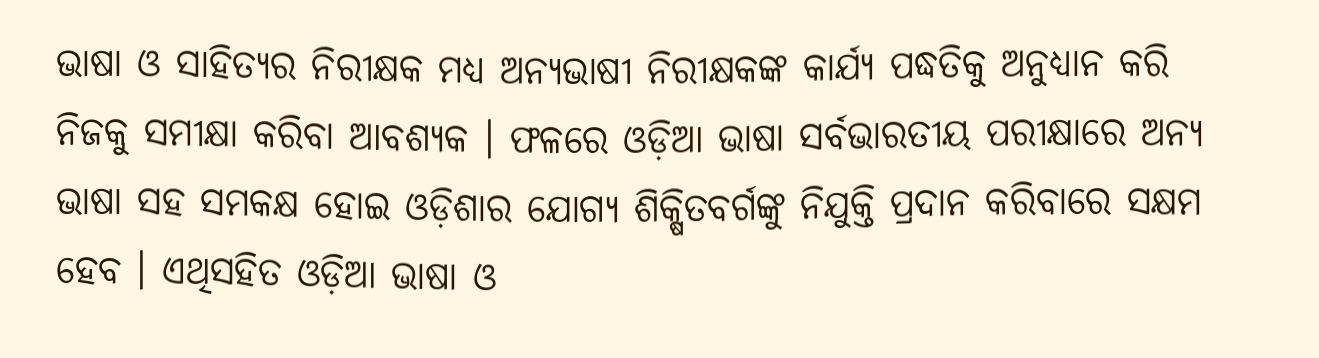ଭାଷା ଓ ସାହିତ୍ୟର ନିରୀକ୍ଷକ ମଧ୍ୟ ଅନ୍ୟଭାଷୀ ନିରୀକ୍ଷକଙ୍କ କାର୍ଯ୍ୟ ପଦ୍ଧତିକୁ ଅନୁଧ୍ୟାନ କରି ନିଜକୁ ସମୀକ୍ଷା କରିବା ଆବଶ୍ୟକ । ଫଳରେ ଓଡ଼ିଆ ଭାଷା ସର୍ବଭାରତୀୟ ପରୀକ୍ଷାରେ ଅନ୍ୟ ଭାଷା ସହ ସମକକ୍ଷ ହୋଇ ଓଡ଼ିଶାର ଯୋଗ୍ୟ ଶିକ୍ଷିତବର୍ଗଙ୍କୁ ନିଯୁକ୍ତି ପ୍ରଦାନ କରିବାରେ ସକ୍ଷମ ହେବ । ଏଥିସହିତ ଓଡ଼ିଆ ଭାଷା ଓ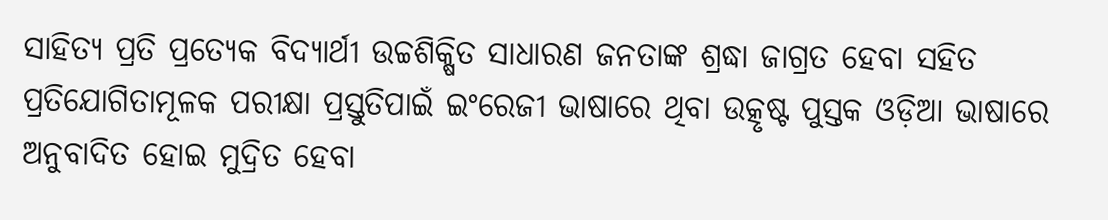ସାହିତ୍ୟ ପ୍ରତି ପ୍ରତ୍ୟେକ ବିଦ୍ୟାର୍ଥୀ ଉଚ୍ଚଶିକ୍ଷିତ ସାଧାରଣ ଜନତାଙ୍କ ଶ୍ରଦ୍ଧା ଜାଗ୍ରତ ହେବା ସହିତ ପ୍ରତିଯୋଗିତାମୂଳକ ପରୀକ୍ଷା ପ୍ରସ୍ତୁତିପାଇଁ ଇଂରେଜୀ ଭାଷାରେ ଥିବା ଉତ୍କୃଷ୍ଟ ପୁସ୍ତକ ଓଡ଼ିଆ ଭାଷାରେ ଅନୁବାଦିତ ହୋଇ ମୁଦ୍ରିତ ହେବା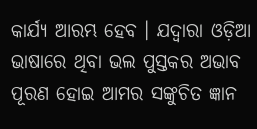କାର୍ଯ୍ୟ ଆରମ୍ଭ ହେବ । ଯଦ୍ୱାରା ଓଡ଼ିଆ ଭାଷାରେ ଥିବା ଭଲ ପୁସ୍ତକର ଅଭାବ ପୂରଣ ହୋଇ ଆମର ସଙ୍କୁଚିତ ଜ୍ଞାନ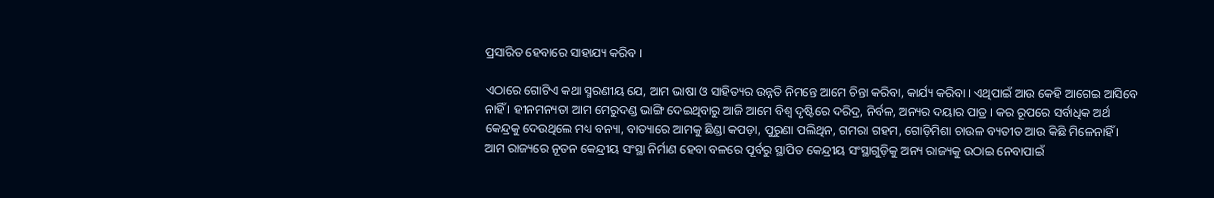ପ୍ରସାରିତ ହେବାରେ ସାହାଯ୍ୟ କରିବ ।

ଏଠାରେ ଗୋଟିଏ କଥା ସ୍ମରଣୀୟ ଯେ, ଆମ ଭାଷା ଓ ସାହିତ୍ୟର ଉନ୍ନତି ନିମନ୍ତେ ଆମେ ଚିନ୍ତା କରିବା, କାର୍ଯ୍ୟ କରିବା । ଏଥିପାଇଁ ଆଉ କେହି ଆଗେଇ ଆସିବେ ନାହିଁ । ହୀନମନ୍ୟତା ଆମ ମେରୁଦଣ୍ଡ ଭାଙ୍ଗି ଦେଇଥିବାରୁ ଆଜି ଆମେ ବିଶ୍ୱ ଦୃଷ୍ଟିରେ ଦରିଦ୍ର, ନିର୍ବଳ, ଅନ୍ୟର ଦୟାର ପାତ୍ର । କର ରୂପରେ ସର୍ବାଧିକ ଅର୍ଥ କେନ୍ଦ୍ରକୁ ଦେଉଥିଲେ ମଧ୍ୟ ବନ୍ୟା, ବାତ୍ୟାରେ ଆମକୁ ଛିଣ୍ଡା କପଡ଼ା, ପୁରୁଣା ପଲିଥିନ, ଗମରା ଗହମ, ଗୋଡ଼ିମିଶା ଚାଉଳ ବ୍ୟତୀତ ଆଉ କିଛି ମିଳେନାହିଁ । ଆମ ରାଜ୍ୟରେ ନୂତନ କେନ୍ଦ୍ରୀୟ ସଂସ୍ଥା ନିର୍ମାଣ ହେବା ବଳରେ ପୂର୍ବରୁ ସ୍ଥାପିତ କେନ୍ଦ୍ରୀୟ ସଂସ୍ଥାଗୁଡ଼ିକୁ ଅନ୍ୟ ରାଜ୍ୟକୁ ଉଠାଇ ନେବାପାଇଁ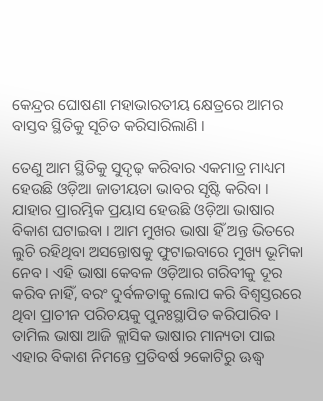କେନ୍ଦ୍ରର ଘୋଷଣା ମହାଭାରତୀୟ କ୍ଷେତ୍ରରେ ଆମର ବାସ୍ତବ ସ୍ଥିତିକୁ ସୂଚିତ କରିସାରିଲାଣି ।

ତେଣୁ ଆମ ସ୍ଥିତିକୁ ସୁଦୃଢ଼ କରିବାର ଏକମାତ୍ର ମାଧ୍ୟମ ହେଉଛି ଓଡ଼ିଆ ଜାତୀୟତା ଭାବର ସୃଷ୍ଟି କରିବା । ଯାହାର ପ୍ରାରମ୍ଭିକ ପ୍ରୟାସ ହେଉଛି ଓଡ଼ିଆ ଭାଷାର ବିକାଶ ଘଟାଇବା । ଆମ ମୁଖର ଭାଷା ହିଁ ଅନ୍ତ ଭିତରେ ଲୁଚି ରହିଥିବା ଅସନ୍ତୋଷକୁ ଫୁଟାଇବାରେ ମୁଖ୍ୟ ଭୂମିକା ନେବ । ଏହି ଭାଷା କେବଳ ଓଡ଼ିଆର ଗରିବୀକୁ ଦୂର କରିବ ନାହିଁ, ବରଂ ଦୁର୍ବଳତାକୁ ଲୋପ କରି ବିଶ୍ୱସ୍ତରରେ ଥିବା ପ୍ରାଚୀନ ପରିଚୟକୁ ପୁନଃସ୍ଥାପିତ କରିପାରିବ । ତାମିଲ ଭାଷା ଆଜି କ୍ଲାସିକ ଭାଷାର ମାନ୍ୟତା ପାଇ ଏହାର ବିକାଶ ନିମନ୍ତେ ପ୍ରତିବର୍ଷ ୨କୋଟିରୁ ଊଦ୍ଧ୍ୱ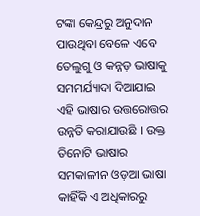ଟଙ୍କା କେନ୍ଦ୍ରରୁ ଅନୁଦାନ ପାଉଥିବା ବେଳେ ଏବେ ତେଲୁଗୁ ଓ କନ୍ନଡ଼ ଭାଷାକୁ ସମମର୍ଯ୍ୟାଦା ଦିଆଯାଇ ଏହି ଭାଷାର ଉତ୍ତରୋତ୍ତର ଉନ୍ନତି କରାଯାଉଛି । ଉକ୍ତ ତିନୋଟି ଭାଷାର ସମକାଳୀନ ଓଡ଼ଆ ଭାଷା କାହିଁକି ଏ ଅଧିକାରରୁ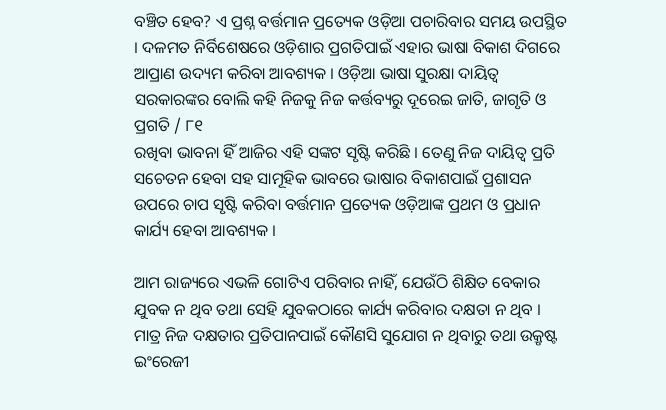ବଞ୍ଚିତ ହେବ? ଏ ପ୍ରଶ୍ନ ବର୍ତ୍ତମାନ ପ୍ରତ୍ୟେକ ଓଡ଼ିଆ ପଚାରିବାର ସମୟ ଉପସ୍ଥିତ । ଦଳମତ ନିର୍ବିଶେଷରେ ଓଡ଼ିଶାର ପ୍ରଗତିପାଇଁ ଏହାର ଭାଷା ବିକାଶ ଦିଗରେ ଆପ୍ରାଣ ଉଦ୍ୟମ କରିବା ଆବଶ୍ୟକ । ଓଡ଼ିଆ ଭାଷା ସୁରକ୍ଷା ଦାୟିତ୍ୱ ସରକାରଙ୍କର ବୋଲି କହି ନିଜକୁ ନିଜ କର୍ତ୍ତବ୍ୟରୁ ଦୂରେଇ ଜାତି, ଜାଗୃତି ଓ ପ୍ରଗତି / ୮୧
ରଖିବା ଭାବନା ହିଁ ଆଜିର ଏହି ସଙ୍କଟ ସୃଷ୍ଟି କରିଛି । ତେଣୁ ନିଜ ଦାୟିତ୍ୱ ପ୍ରତି ସଚେତନ ହେବା ସହ ସାମୂହିକ ଭାବରେ ଭାଷାର ବିକାଶପାଇଁ ପ୍ରଶାସନ ଉପରେ ଚାପ ସୃଷ୍ଟି କରିବା ବର୍ତ୍ତମାନ ପ୍ରତ୍ୟେକ ଓଡ଼ିଆଙ୍କ ପ୍ରଥମ ଓ ପ୍ରଧାନ କାର୍ଯ୍ୟ ହେବା ଆବଶ୍ୟକ ।

ଆମ ରାଜ୍ୟରେ ଏଭଳି ଗୋଟିଏ ପରିବାର ନାହିଁ, ଯେଉଁଠି ଶିକ୍ଷିତ ବେକାର ଯୁବକ ନ ଥିବ ତଥା ସେହି ଯୁବକଠାରେ କାର୍ଯ୍ୟ କରିବାର ଦକ୍ଷତା ନ ଥିବ । ମାତ୍ର ନିଜ ଦକ୍ଷତାର ପ୍ରତିପାନପାଇଁ କୌଣସି ସୁଯୋଗ ନ ଥିବାରୁ ତଥା ଉକ୍ରୃଷ୍ଟ ଇଂରେଜୀ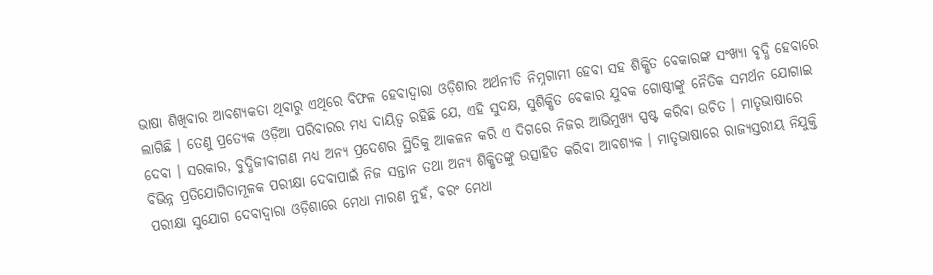ଭାଷା ଶିଖିବାର ଆବଶ୍ୟକତା ଥିବାରୁ ଏଥିରେ ବିଫଳ ହେବାଦ୍ୱାରା ଓଡ଼ିଶାର ଅର୍ଥନୀତି ନିମ୍ନଗାମୀ ହେବା ସହ ଶିକ୍ଷିତ ବେକାରଙ୍କ ସଂଖ୍ୟା ବୃଦ୍ଧି ହେବାରେ ଲାଗିଛି । ତେଣୁ ପ୍ରତ୍ୟେକ ଓଡ଼ିଆ ପରିବାରର ମଧ୍ୟ ଦାୟିତ୍ୱ ରହିଛି ଯେ, ଏହି ସୁଦକ୍ଷ, ସୁଶିକ୍ଷିତ ବେକାର ଯୁବକ ଗୋଷ୍ଠୀଙ୍କୁ ନୈତିକ ସମର୍ଥନ ଯୋଗାଇ ଦେବା । ସରକାର, ବୁଦ୍ଧିଜୀବୀଗଣ ମଧ୍ୟ ଅନ୍ୟ ପ୍ରଦେଶର ସ୍ଥିତିକୁ ଆକଳନ କରି ଏ ଦିଗରେ ନିଜର ଆଭିମୁଖ୍ୟ ସ୍ପଷ୍ଟ କରିବା ଉଚିତ । ମାତୃଭାଷାରେ ବିଭିନ୍ନ ପ୍ରତିଯୋଗିତାମୂଳକ ପରୀକ୍ଷା ଦେବାପାଇଁ ନିଜ ସନ୍ତାନ ତଥା ଅନ୍ୟ ଶିକ୍ଷିତଙ୍କୁ ଉତ୍ସାହିତ କରିବା ଆବଶ୍ୟକ । ମାତୃଭାଷାରେ ରାଜ୍ୟସ୍ତରୀୟ ନିଯୁକ୍ତି ପରୀକ୍ଷା ସୁଯୋଗ ଦେବାଦ୍ୱାରା ଓଡ଼ିଶାରେ ମେଧା ମାରଣ ନୁହଁ, ବରଂ ମେଧା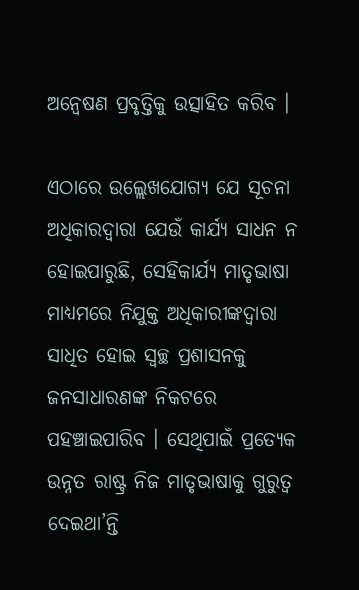ଅନ୍ୱେଷଣ ପ୍ରବୃତ୍ତିକୁ ଉତ୍ସାହିତ କରିବ ।

ଏଠାରେ ଉଲ୍ଲେଖଯୋଗ୍ୟ ଯେ ସୂଚନା ଅଧିକାରଦ୍ୱାରା ଯେଉଁ କାର୍ଯ୍ୟ ସାଧନ ନ ହୋଇପାରୁଛି, ସେହିକାର୍ଯ୍ୟ ମାତୃଭାଷା ମାଧ୍ୟମରେ ନିଯୁକ୍ତ ଅଧିକାରୀଙ୍କଦ୍ୱାରା ସାଧିତ ହୋଇ ସ୍ୱଚ୍ଛ ପ୍ରଶାସନକୁ ଜନସାଧାରଣଙ୍କ ନିକଟରେ ପହଞ୍ଚାଇପାରିବ । ସେଥିପାଇଁ ପ୍ରତ୍ୟେକ ଉନ୍ନତ ରାଷ୍ଟ୍ର ନିଜ ମାତୃଭାଷାକୁ ଗୁରୁତ୍ୱ ଦେଇଥା’ନ୍ତି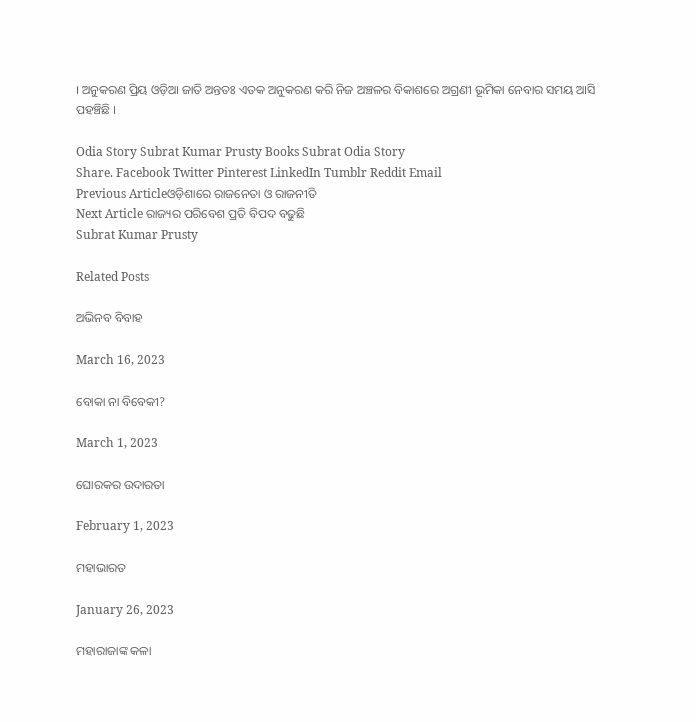। ଅନୁକରଣ ପ୍ରିୟ ଓଡ଼ିଆ ଜାତି ଅନ୍ତତଃ ଏତକ ଅନୁକରଣ କରି ନିଜ ଅଞ୍ଚଳର ବିକାଶରେ ଅଗ୍ରଣୀ ଭୂମିକା ନେବାର ସମୟ ଆସି ପହଞ୍ଚିଛି ।

Odia Story Subrat Kumar Prusty Books Subrat Odia Story
Share. Facebook Twitter Pinterest LinkedIn Tumblr Reddit Email
Previous Articleଓଡ଼ିଶାରେ ରାଜନେତା ଓ ରାଜନୀତି
Next Article ରାଜ୍ୟର ପରିବେଶ ପ୍ରତି ବିପଦ ବଢୁଛି
Subrat Kumar Prusty

Related Posts

ଅଭିନବ ବିବାହ

March 16, 2023

ବୋକା ନା ବିବେକୀ?

March 1, 2023

ଘୋରକର ଉଦାରତା

February 1, 2023

ମହାଭାରତ

January 26, 2023

ମହାରାଜାଙ୍କ କଳା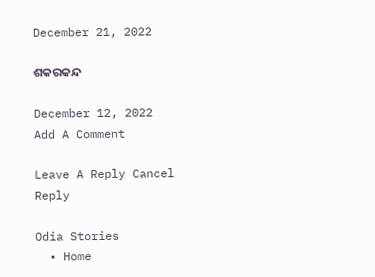December 21, 2022

ଶକରକନ୍ଦ

December 12, 2022
Add A Comment

Leave A Reply Cancel Reply

Odia Stories
  • Home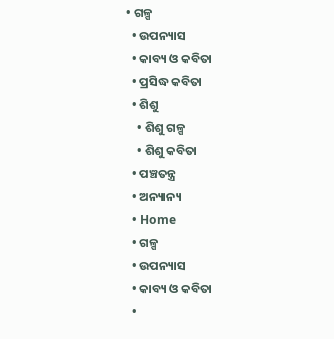• ଗଳ୍ପ
  • ଉପନ୍ୟାସ
  • କାବ୍ୟ ଓ କବିତା
  • ପ୍ରସିଦ୍ଧ କବିତା
  • ଶିଶୁ
    • ଶିଶୁ ଗଳ୍ପ
    • ଶିଶୁ କବିତା
  • ପଞ୍ଚତନ୍ତ୍ର
  • ଅନ୍ୟାନ୍ୟ
  • Home
  • ଗଳ୍ପ
  • ଉପନ୍ୟାସ
  • କାବ୍ୟ ଓ କବିତା
  •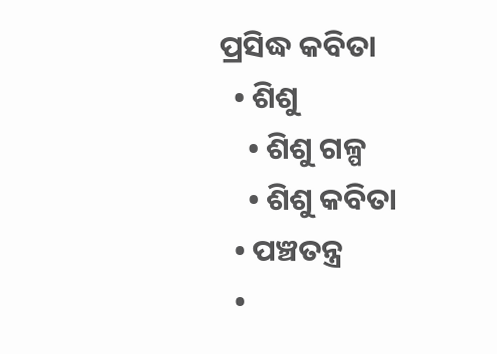ପ୍ରସିଦ୍ଧ କବିତା
  • ଶିଶୁ
    • ଶିଶୁ ଗଳ୍ପ
    • ଶିଶୁ କବିତା
  • ପଞ୍ଚତନ୍ତ୍ର
  •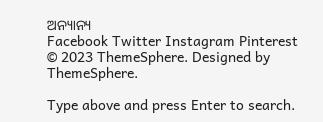ଅନ୍ୟାନ୍ୟ
Facebook Twitter Instagram Pinterest
© 2023 ThemeSphere. Designed by ThemeSphere.

Type above and press Enter to search.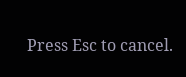Press Esc to cancel.